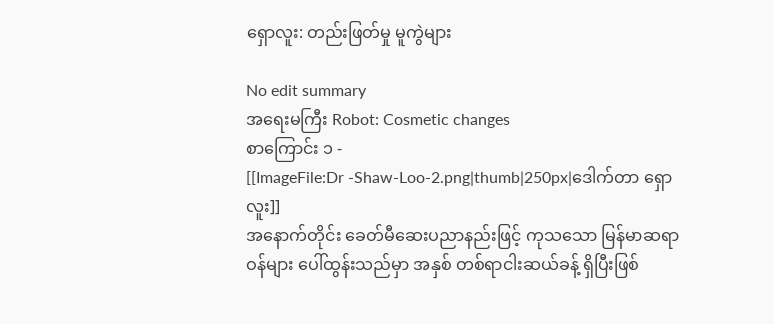ရှောလူး: တည်းဖြတ်မှု မူကွဲများ

No edit summary
အရေးမကြီး Robot: Cosmetic changes
စာကြောင်း ၁ -
[[ImageFile:Dr -Shaw-Loo-2.png|thumb|250px|ဒေါက်တာ ရှောလူး]]
အနောက်တိုင်း ခေတ်မီဆေးပညာနည်းဖြင့် ကုသသော မြန်မာဆရာဝန်များ ပေါ်ထွန်းသည်မှာ အနှစ် တစ်ရာငါးဆယ်ခန့် ရှိပြီးဖြစ်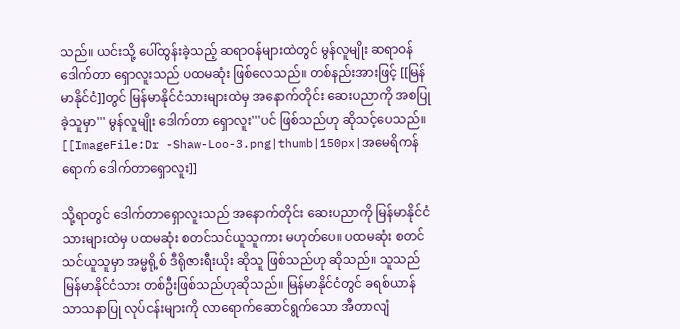သည်။ ယင်းသို့ ပေါ်ထွန်းခဲ့သည့် ဆရာဝန်များထဲတွင် မွန်လူမျိုး ဆရာဝန် ဒေါက်တာ ရှောလူးသည် ပထမဆုံး ဖြစ်လေသည်။ တစ်နည်းအားဖြင့် [[မြန်မာနိုင်ငံ]]တွင် မြန်မာနိုင်ငံသားများထဲမှ အနောက်တိုင်း ဆေးပညာကို အစပြုခဲ့သူမှာ''' မွန်လူမျိုး ဒေါက်တာ ရှောလူး'''ပင် ဖြစ်သည်ဟု ဆိုသင့်ပေသည်။ [[ImageFile:Dr -Shaw-Loo-3.png|thumb|150px|အမေရိကန်ရောက် ဒေါက်တာရှောလူး]]

သို့ရာတွင် ဒေါက်တာရှောလူးသည် အနောက်တိုင်း ဆေးပညာကို မြန်မာနိုင်ငံသားများထဲမှ ပထမဆုံး စတင်သင်ယူသူကား မဟုတ်ပေ။ ပထမဆုံး စတင်သင်ယူသူမှာ အမ္မရို့စ် ဒီရိုဇားရီးယိုး ဆိုသူ ဖြစ်သည်ဟု ဆိုသည်။ သူသည် မြန်မာနိုင်ငံသား တစ်ဦးဖြစ်သည်ဟုဆိုသည်။ မြန်မာနိုင်ငံတွင် ခရစ်ယာန် သာသနာပြု လုပ်ငန်းများကို လာရောက်ဆောင်ရွက်သော အီတာလျံ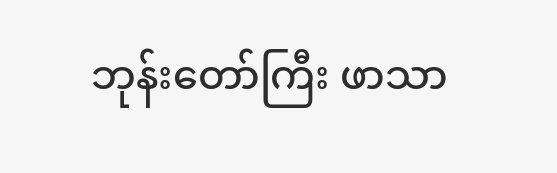ဘုန်းတော်ကြီး ဖာသာ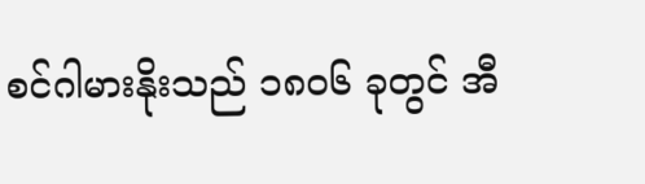စင်ဂါမားနိုးသည် ၁၈၀၆ ခုတွင် အီ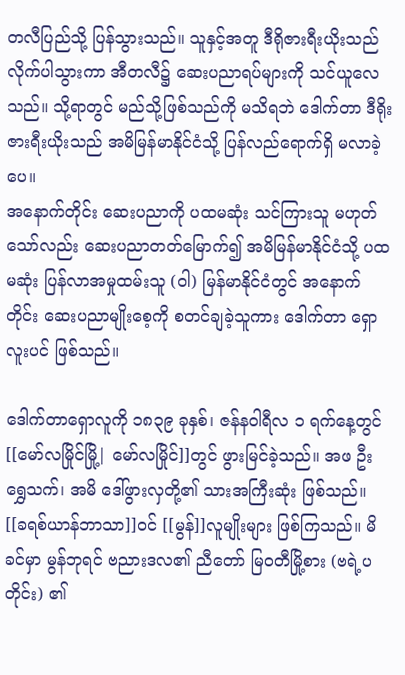တလီပြည်သို့ ပြန်သွားသည်။ သူနှင့်အတူ ဒီရိုဇားရီးယိုးသည် လိုက်ပါသွားကာ အီတလီ၌ ဆေးပညာရပ်များကို သင်ယူလေသည်။ သို့ရာတွင် မည်သို့ဖြစ်သည်ကို မသိရဘဲ ဒေါက်တာ ဒီရိုးဇားရီးယိုးသည် အမိမြန်မာနိုင်ငံသို့ ပြန်လည်ရောက်ရှိ မလာခဲ့ပေ။
အနောက်တိုင်း ဆေးပညာကို ပထမဆုံး သင်ကြားသူ မဟုတ်သော်လည်း ဆေးပညာတတ်မြောက်၍ အမိမြန်မာနိုင်ငံသို့ ပထမဆုံး ပြန်လာအမှုထမ်းသူ (ဝါ) မြန်မာနိုင်ငံတွင် အနောက်တိုင်း ဆေးပညာမျိုးစေ့ကို စတင်ချခဲ့သူကား ဒေါက်တာ ရှောလူးပင် ဖြစ်သည်။

ဒေါက်တာရှောလူကို ၁၈၃၉ ခုနှစ်၊ ဇန်နဝါရီလ ၁ ရက်နေ့တွင် [[မော်လမြိုင်မြို့| မော်လမြိုင်]]တွင် ဖွားမြင်ခဲ့သည်။ အဖ ဦးရွှေသက်၊ အမိ ဒေါ်ဖွားလှတို့၏ သားအကြီးဆုံး ဖြစ်သည်။ [[ခရစ်ယာန်ဘာသာ]]ဝင် [[မွန်]]လူမျိုးများ ဖြစ်ကြသည်။ မိခင်မှာ မွန်ဘုရင် ဗညားဒလ၏ ညီတော် မြဝတီမြို့စား (ဗရဲ့ပတိုင်း) ၏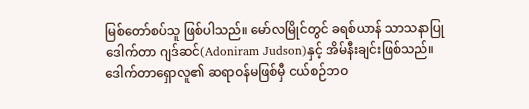မြစ်တော်စပ်သူ ဖြစ်ပါသည်။ မော်လမြိုင်တွင် ခရစ်ယာန် သာသနာပြု ဒေါက်တာ ဂျဒ်ဆင်(Adoniram Judson)နှင့် အိမ်နီးချင်းဖြစ်သည်။ ဒေါက်တာရှောလူ၏ ဆရာဝန်မဖြစ်မှီ ငယ်စဉ်ဘဝ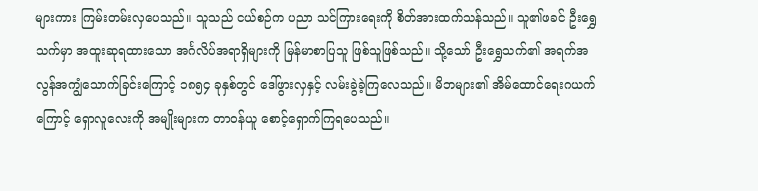များကား ကြမ်းတမ်းလှပေသည်။ သူသည် ငယ်စဉ်က ပညာ သင်ကြားရေးကို စိတ်အားထက်သန်သည်။ သူ၏ဖခင် ဦးရွှေသက်မှာ အထူးဆုရထားသော အင်္ဂလိပ်အရာရှိများကို မြန်မာစာပြသူ ဖြစ်သူဖြစ်သည်။ သို့သော် ဦးရွှေသက်၏ အရက်အလွန်အကျွံသောက်ခြင်းကြောင့် ၁၈၅၄ ခုနှစ်တွင် ဒေါ်ဖွားလှနှင့် လမ်းခွဲခဲ့ကြလေသည်။ မိဘများ၏ အိမ်ထောင်ရေးဂယက်ကြောင့် ရှောလူလေးကို အမျိုးများက တာဝန်ယူ စောင့်ရှောက်ကြရပေသည်။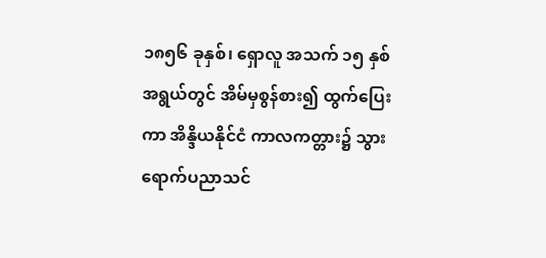၁၈၅၆ ခုနှစ်၊ ရှောလူ အသက် ၁၅ နှစ် အရွယ်တွင် အိမ်မှစွန်စား၍ ထွက်ပြေးကာ အိန္ဒိယနိုင်ငံ ကာလကတ္တား၌ သွားရောက်ပညာသင်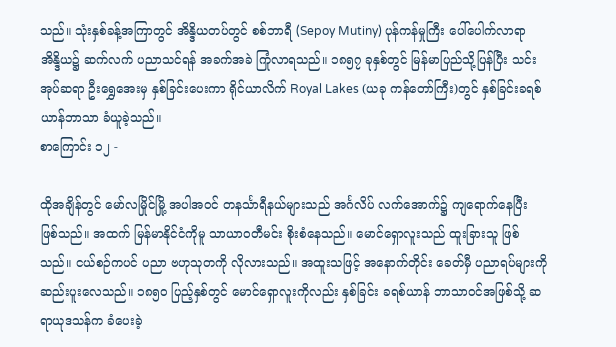သည်။ သုံးနှစ်ခန့်အကြာတွင် အိန္ဒိယတပ်တွင် စစ်ဘာရီ (Sepoy Mutiny) ပုန်ကန်မှုကြီး ပေါ်ပေါက်လာရာ အိန္ဒိယ၌ ဆက်လက် ပညာသင်ရန် အခက်အခဲ ကြုံလာရသည်။ ၁၈၅၇ ခုနှစ်တွင် မြန်မာပြည်သို့ပြန်ပြီး သင်းအုပ်ဆရာ ဦးရွှေအေးမှ နှစ်ခြင်းပေးကာ ရိုင်ယာလိက် Royal Lakes (ယခု ကန်တော်ကြီး)တွင် နှစ်ခြင်းခရစ်ယာန်ဘာသာ ခံယူခဲ့သည်။
စာကြောင်း ၁၂ -

ထိုအချိန်တွင် မော်လမြိုင်မြို့ အပါအဝင် တနင်္သာရီနယ်များသည် အင်္ဂလိပ် လက်အောက်၌ ကျရောက်နေပြီး ဖြစ်သည်။ အထက် မြန်မာနိုင်ငံကိုမူ သာယာဝတီမင်း စိုးစံနေသည်။ မောင်ရှောလူးသည် ထူးခြားသူ ဖြစ်သည်။ ငယ်စဉ်ကပင် ပညာ ဗဟုသုတကို လိုလားသည်။ အထူးသဖြင့် အနောက်တိုင်း ခေတ်မှီ ပညာရပ်များကို ဆည်းပူးလေသည်။ ၁၈၅၀ ပြည့်နှစ်တွင် မောင်ရှောလူးကိုလည်း နှစ်ခြင်း ခရစ်ယာန် ဘာသာဝင်အဖြစ်သို့ ဆရာယုဒသန်က ခံပေးခဲ့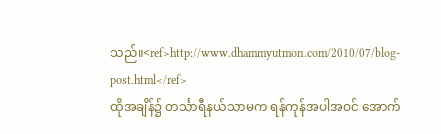သည်။<ref>http://www.dhammyutmon.com/2010/07/blog-post.html</ref>
ထိုအချိန်၌ တင်္သာရီနယ်သာမက ရန်ကုန်အပါအဝင် အောက်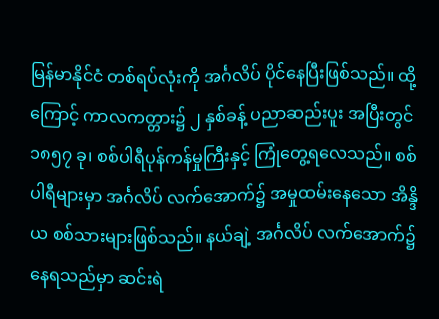မြန်မာနိုင်ငံ တစ်ရပ်လုံးကို အင်္ဂလိပ် ပိုင်နေပြီးဖြစ်သည်။ ထို့ကြောင့် ကာလကတ္တား၌ ၂ နှစ်ခန့် ပညာဆည်းပူး အပြီးတွင် ၁၈၅၇ ခု၊ စစ်ပါရီပုန်ကန်မှုကြီးနှင့် ကြုံတွေ့ရလေသည်။ စစ်ပါရီများမှာ အင်္ဂလိပ် လက်အောက်၌ အမှုထမ်းနေသော အိန္ဒိယ စစ်သားများဖြစ်သည်။ နယ်ချဲ့ အင်္ဂလိပ် လက်အောက်၌ နေရသည်မှာ ဆင်းရဲ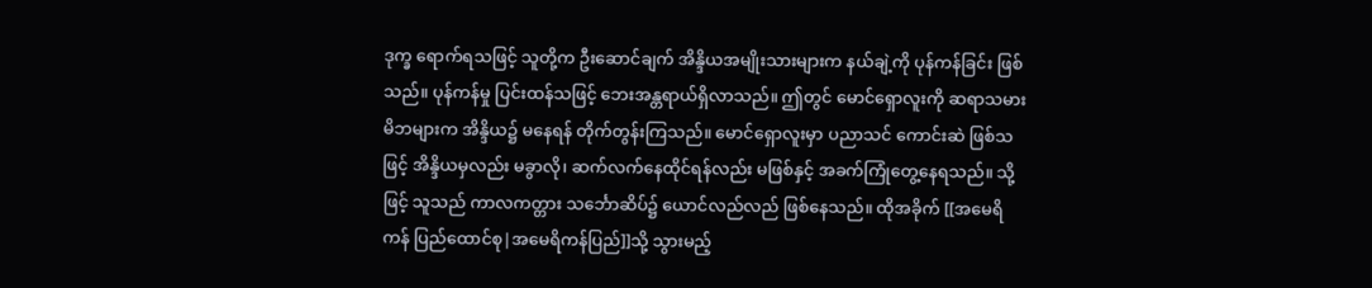ဒုက္ခ ရောက်ရသဖြင့် သူတို့က ဦးဆောင်ချက် အိန္ဒိယအမျိုးသားများက နယ်ချဲ့ကို ပုန်ကန်ခြင်း ဖြစ်သည်။ ပုန်ကန်မှု ပြင်းထန်သဖြင့် ဘေးအန္တရာယ်ရှိလာသည်။ ဤတွင် မောင်ရှောလူးကို ဆရာသမား မိဘများက အိန္ဒိယ၌ မနေရန် တိုက်တွန်းကြသည်။ မောင်ရှောလူးမှာ ပညာသင် ကောင်းဆဲ ဖြစ်သဖြင့် အိန္ဒိယမှလည်း မခွာလို၊ ဆက်လက်နေထိုင်ရန်လည်း မဖြစ်နှင့် အခက်ကြုံတွေ့နေရသည်။ သို့ဖြင့် သူသည် ကာလကတ္တား သင်္ဘောဆိပ်၌ ယောင်လည်လည် ဖြစ်နေသည်။ ထိုအခိုက် [[အမေရိကန် ပြည်ထောင်စု|အမေရိကန်ပြည်]]သို့ သွားမည့်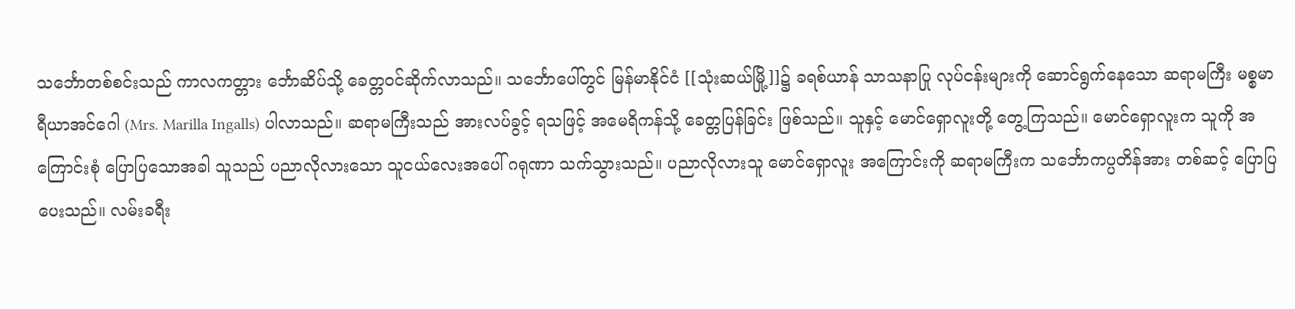သင်္ဘောတစ်စင်းသည် ကာလကတ္တား င်္ဘောဆိပ်သို့ ခေတ္တဝင်ဆိုက်လာသည်။ သင်္ဘောပေါ်တွင် မြန်မာနိုင်ငံ [[သုံးဆယ်မြို့]]၌ ခရစ်ယာန် သာသနာပြု လုပ်ငန်းများကို ဆောင်ရွက်နေသော ဆရာမကြီး မစ္စမာရီယာအင်ဂေါ (Mrs. Marilla Ingalls) ပါလာသည်။ ဆရာမကြီးသည် အားလပ်ခွင့် ရသဖြင့် အမေရိကန်သို့ ခေတ္တပြန်ခြင်း ဖြစ်သည်။ သူနှင့် မောင်ရှောလူးတို့ တွေ့ကြသည်။ မောင်ရှောလူးက သူကို အကြောင်းစုံ ပြောပြသောအခါ သူသည် ပညာလိုလားသော သူငယ်လေးအပေါ် ဂရုဏာ သက်သွားသည်။ ပညာလိုလားသူ မောင်ရှောလူး အကြောင်းကို ဆရာမကြီးက သင်္ဘောကပ္ပတိန်အား တစ်ဆင့် ပြောပြပေးသည်။ လမ်းခရီး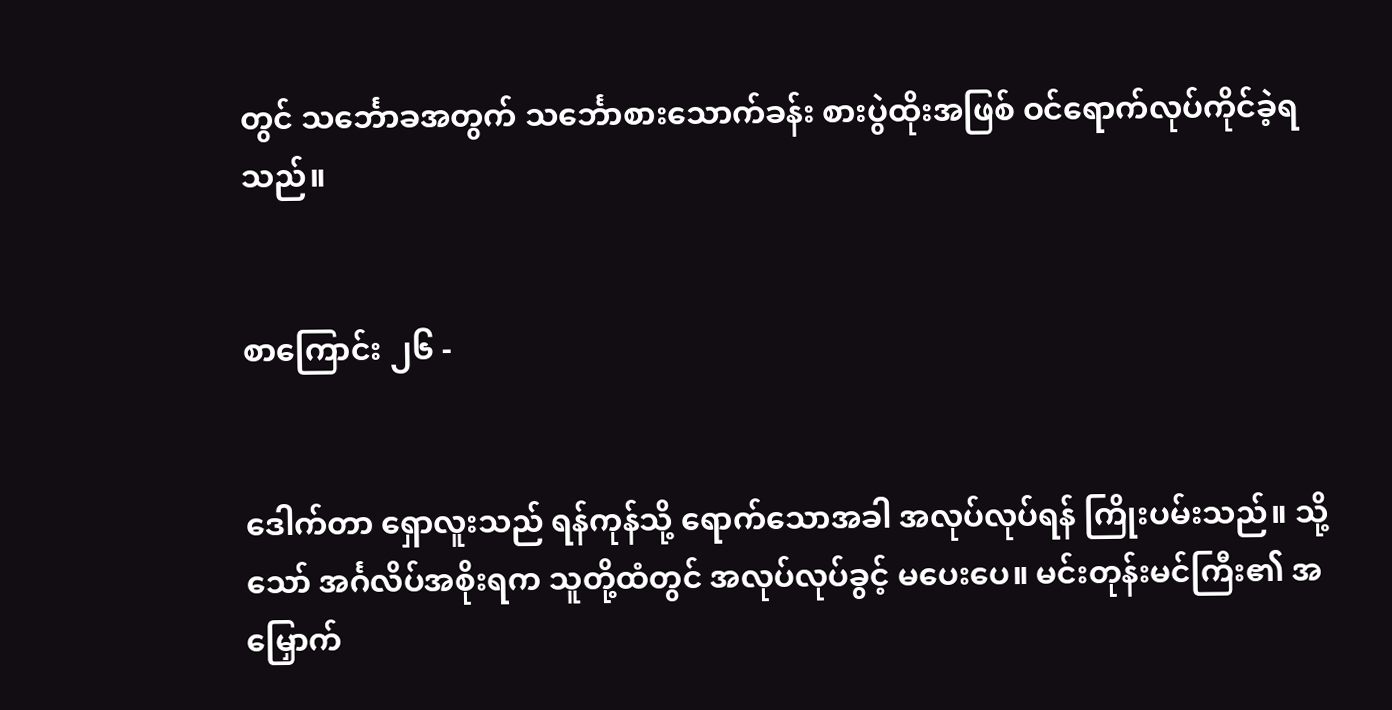တွင် သင်္ဘောခအတွက် သင်္ဘောစားသောက်ခန်း စားပွဲထိုးအဖြစ် ဝင်ရောက်လုပ်ကိုင်ခဲ့ရသည်။


စာကြောင်း ၂၆ -


ဒေါက်တာ ရှောလူးသည် ရန်ကုန်သို့ ရောက်သောအခါ အလုပ်လုပ်ရန် ကြိုးပမ်းသည်။ သို့သော် အင်္ဂလိပ်အစိုးရက သူတို့ထံတွင် အလုပ်လုပ်ခွင့် မပေးပေ။ မင်းတုန်းမင်ကြီး၏ အမြှောက်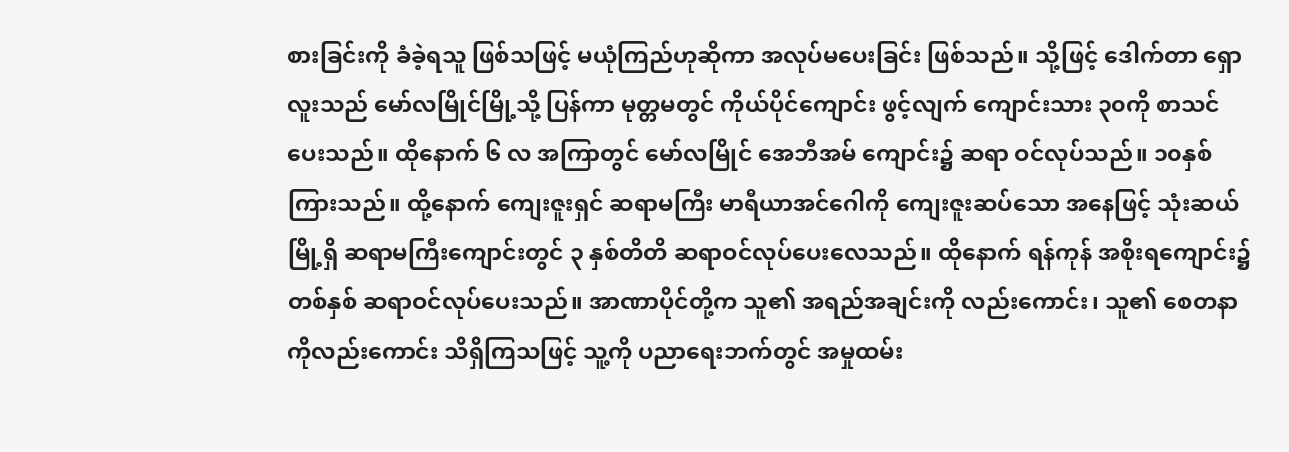စားခြင်းကို ခံခဲ့ရသူ ဖြစ်သဖြင့် မယုံကြည်ဟုဆိုကာ အလုပ်မပေးခြင်း ဖြစ်သည်။ သို့ဖြင့် ဒေါက်တာ ရှောလူးသည် မော်လမြိုင်မြို့သို့ ပြန်ကာ မုတ္တမတွင် ကိုယ်ပိုင်ကျောင်း ဖွင့်လျက် ကျောင်းသား ၃၀ကို စာသင်ပေးသည်။ ထိုနောက် ၆ လ အကြာတွင် မော်လမြိုင် အေဘီအမ် ကျောင်း၌ ဆရာ ဝင်လုပ်သည်။ ၁၀နှစ်ကြားသည်။ ထို့နောက် ကျေးဇူးရှင် ဆရာမကြီး မာရီယာအင်ဂေါကို ကျေးဇူးဆပ်သော အနေဖြင့် သုံးဆယ်မြို့ရှိ ဆရာမကြီးကျောင်းတွင် ၃ နှစ်တိတိ ဆရာဝင်လုပ်ပေးလေသည်။ ထိုနောက် ရန်ကုန် အစိုးရကျောင်း၌ တစ်နှစ် ဆရာဝင်လုပ်ပေးသည်။ အာဏာပိုင်တို့က သူ၏ အရည်အချင်းကို လည်းကောင်း၊ သူ၏ စေတနာကိုလည်းကောင်း သိရှိကြသဖြင့် သူ့ကို ပညာရေးဘက်တွင် အမှုထမ်း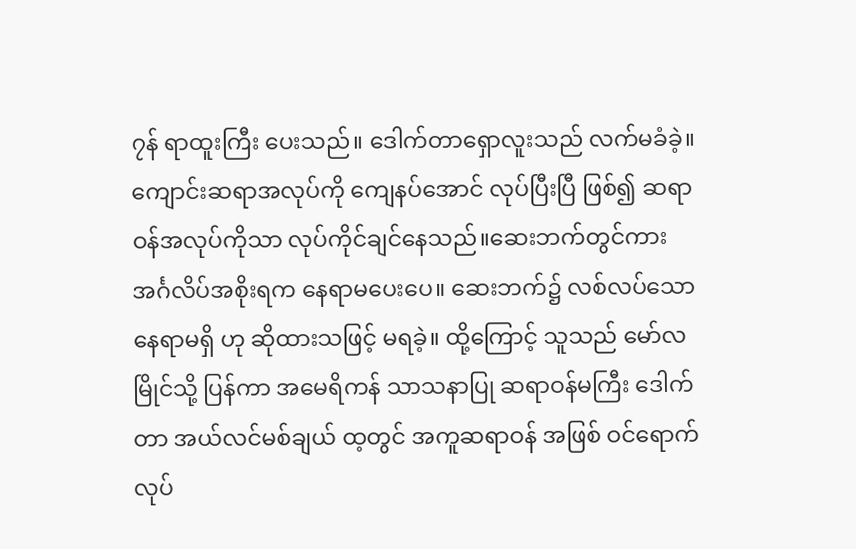၇န် ရာထူးကြီး ပေးသည်။ ဒေါက်တာရှောလူးသည် လက်မခံခဲ့။ ကျောင်းဆရာအလုပ်ကို ကျေနပ်အောင် လုပ်ပြီးပြီ ဖြစ်၍ ဆရာဝန်အလုပ်ကိုသာ လုပ်ကိုင်ချင်နေသည်။ဆေးဘက်တွင်ကား အင်္ဂလိပ်အစိုးရက နေရာမပေးပေ။ ဆေးဘက်၌ လစ်လပ်သော နေရာမရှိ ဟု ဆိုထားသဖြင့် မရခဲ့။ ထို့ကြောင့် သူသည် မော်လမြိုင်သို့ ပြန်ကာ အမေရိကန် သာသနာပြု ဆရာဝန်မကြီး ဒေါက်တာ အယ်လင်မစ်ချယ် ထ့တွင် အကူဆရာဝန် အဖြစ် ဝင်ရောက်လုပ်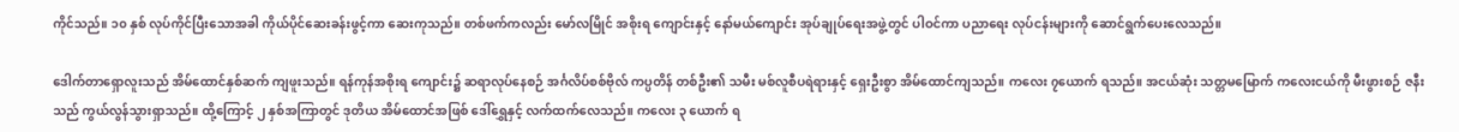ကိုင်သည်။ ၁၀ နှစ် လုပ်ကိုင်ပြီးသောအခါ ကိုယ်ပိုင်ဆေးခန်းဖွင့်ကာ ဆေးကုသည်။ တစ်ဖက်ကလည်း မော်လမြိုင် အစိုးရ ကျောင်းနှင့် နော်မယ်ကျောင်း အုပ်ချုပ်ရေးအဖွဲ့တွင် ပါဝင်ကာ ပညာရေး လုပ်ငန်းများကို ဆောင်ရွက်ပေးလေသည်။

ဒေါက်တာရှောလူးသည် အိမ်ထောင်နှစ်ဆက် ကျဖူးသည်။ ရန်ကုန်အစိုးရ ကျောင်း၌ ဆရာလုပ်နေစဉ် အင်္ဂလိပ်စစ်ဗိုလ် ကပ္ပတိန် တစ်ဦး၏ သမီး မစ်လူစီပရဲရားနှင့် ရှေးဦးစွာ အိမ်ထောင်ကျသည်။ ကလေး ၇ယောက် ရသည်။ အငယ်ဆုံး သတ္တမမြောက် ကလေးငယ်ကို မီးဖွားစဉ် ဇနီးသည် ကွယ်လွန်သွားရှာသည်။ ထို့ကြောင့် ၂ နှစ်အကြာတွင် ဒုတိယ အိမ်ထောင်အဖြစ် ဒေါ်ရွှေနှင့် လက်ထက်လေသည်။ ကလေး ၃ ယောက် ရ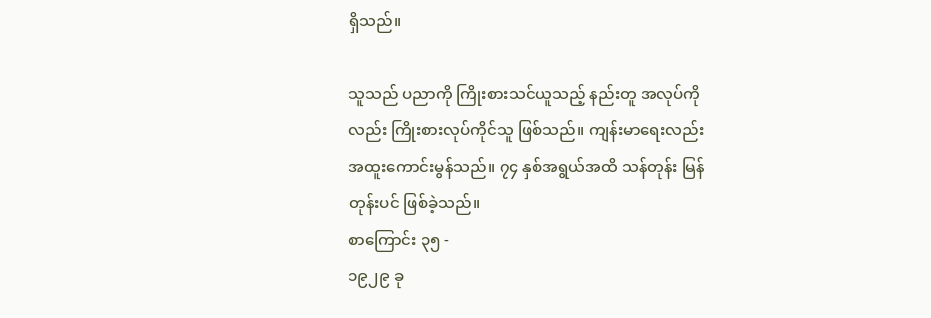ရှိသည်။

သူသည် ပညာကို ကြိုးစားသင်ယူသည့် နည်းတူ အလုပ်ကိုလည်း ကြိုးစားလုပ်ကိုင်သူ ဖြစ်သည်။ ကျန်းမာရေးလည်း အထူးကောင်းမွန်သည်။ ၇၄ နှစ်အရွယ်အထိ သန်တုန်း မြန်တုန်းပင် ဖြစ်ခဲ့သည်။
စာကြောင်း ၃၅ -
၁၉၂၉ ခု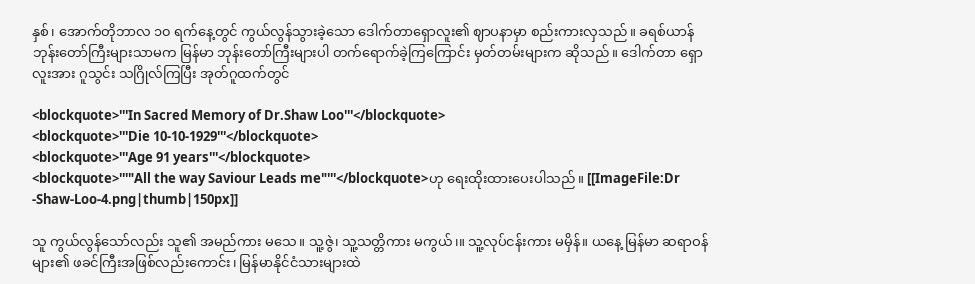နှစ်၊ အောက်တိုဘာလ ၁၀ ရက်နေ့တွင် ကွယ်လွန်သွားခဲ့သော ဒေါက်တာရှောလူး၏ ဈာပနာမှာ စည်းကားလှသည်။ ခရစ်ယာန် ဘုန်းတော်ကြီးများသာမက မြန်မာ ဘုန်းတော်ကြီးများပါ တက်ရောက်ခဲ့ကြကြောင်း မှတ်တမ်းများက ဆိုသည်။ ဒေါက်တာ ရှောလူးအား ဂူသွင်း သဂြိုလ်ကြပြီး အုတ်ဂူထက်တွင်

<blockquote>'''In Sacred Memory of Dr.Shaw Loo'''</blockquote>
<blockquote>'''Die 10-10-1929'''</blockquote>
<blockquote>'''Age 91 years'''</blockquote>
<blockquote>'''"All the way Saviour Leads me"'''</blockquote>ဟု ရေးထိုးထားပေးပါသည်။ [[ImageFile:Dr -Shaw-Loo-4.png|thumb|150px]]

သူ ကွယ်လွန်သော်လည်း သူ၏ အမည်ကား မသေ။ သူ့ဇွဲ၊ သူ့သတ္တိကား မကွယ်၊။ သူ့လုပ်ငန်းကား မမှိန်။ ယနေ့ မြန်မာ ဆရာဝန်များ၏ ဖခင်ကြီးအဖြစ်လည်းကောင်း၊ မြန်မာနိုင်ငံသားများထဲ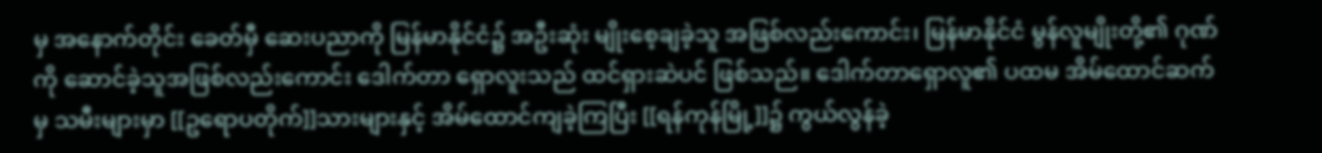မှ အနောက်တိုင်း ခေတ်မှီ ဆေးပညာကို မြန်မာနိုင်ငံ၌ အဦးဆုံး မျိုးစေ့ချခဲ့သူ အဖြစ်လည်းကောင်း၊ မြန်မာနိုင်ငံ မွန်လူမျိုးတို့၏ ဂုဏ်ကို ဆောင်ခဲ့သူအဖြစ်လည်းကောင်း ဒေါက်တာ ရှောလူးသည် ထင်ရှားဆဲပင် ဖြစ်သည်။ ဒေါက်တာရှောလူ၏ ပထမ အိမ်ထောင်ဆက်မှ သမီးများမှာ [[ဥရောပတိုက်]]သားများနှင့် အိမ်ထောင်ကျခဲ့ကြပြီး [[ရန်ကုန်မြို့]]၌ ကွယ်လွန်ခဲ့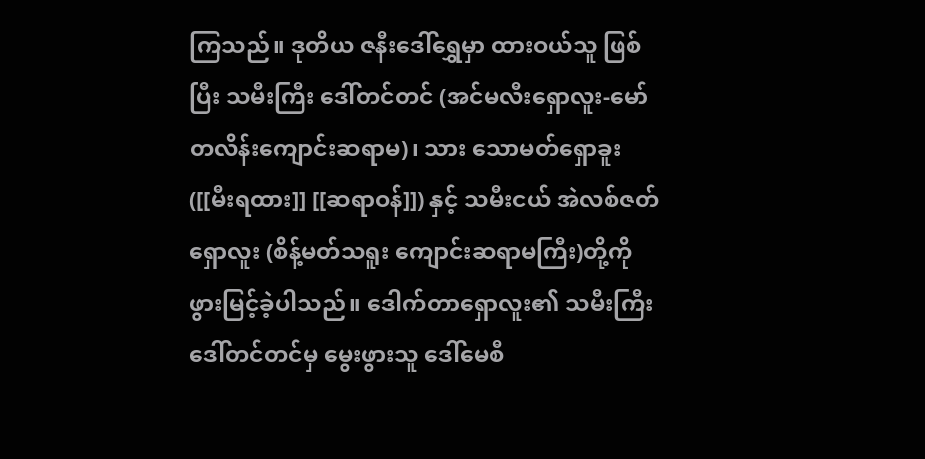ကြသည်။ ဒုတိယ ဇနီးဒေါ်ရွှေမှာ ထားဝယ်သူ ဖြစ်ပြီး သမီးကြီး ဒေါ်တင်တင် (အင်မလီးရှောလူး-မော်တလိန်းကျောင်းဆရာမ)၊ သား သောမတ်ရှောခူး ([[မီးရထား]] [[ဆရာဝန်]]) နှင့် သမီးငယ် အဲလစ်ဇတ်ရှောလူး (စိန့်မတ်သရူး ကျောင်းဆရာမကြီး)တို့ကို ဖွားမြင့်ခဲ့ပါသည်။ ဒေါက်တာရှောလူး၏ သမီးကြီး ဒေါ်တင်တင်မှ မွေးဖွားသူ ဒေါ်မေစီ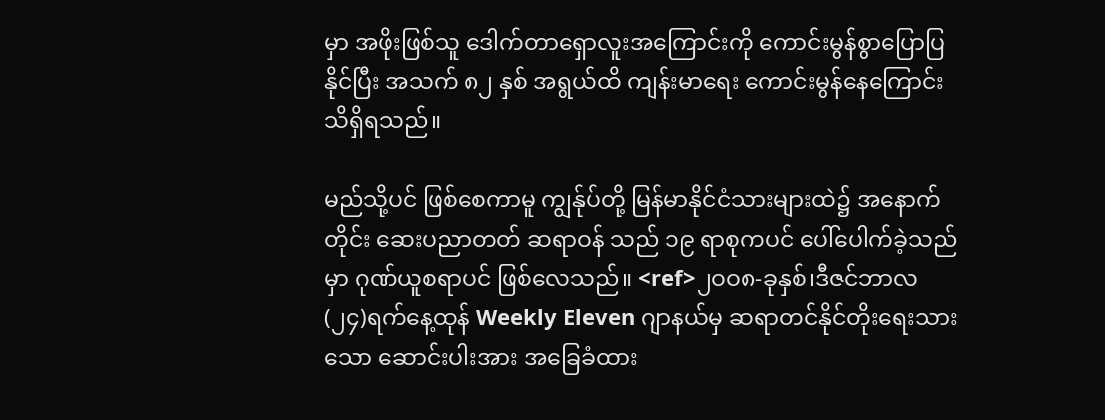မှာ အဖိုးဖြစ်သူ ဒေါက်တာရှောလူးအကြောင်းကို ကောင်းမွန်စွာပြောပြနိုင်ပြီး အသက် ၈၂ နှစ် အရွယ်ထိ ကျန်းမာရေး ကောင်းမွန်နေကြောင်း သိရှိရသည်။

မည်သို့ပင် ဖြစ်စေကာမူ ကျွန်ုပ်တို့ မြန်မာနိုင်ငံသားများထဲ၌ အနောက်တိုင်း ဆေးပညာတတ် ဆရာဝန် သည် ၁၉ ရာစုကပင် ပေါ်ပေါက်ခဲ့သည်မှာ ဂုဏ်ယူစရာပင် ဖြစ်လေသည်။ <ref>၂ဝဝ၈-ခုနှစ်၊ဒီဇင်ဘာလ (၂၄)ရက်နေ့ထုန် Weekly Eleven ဂျာနယ်မှ ဆရာတင်နိုင်တိုးရေးသားသော ဆောင်းပါးအား အခြေခံထား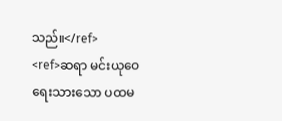သည်။</ref>
<ref>ဆရာ မင်းယုဝေ ရေးသားသော ပထမ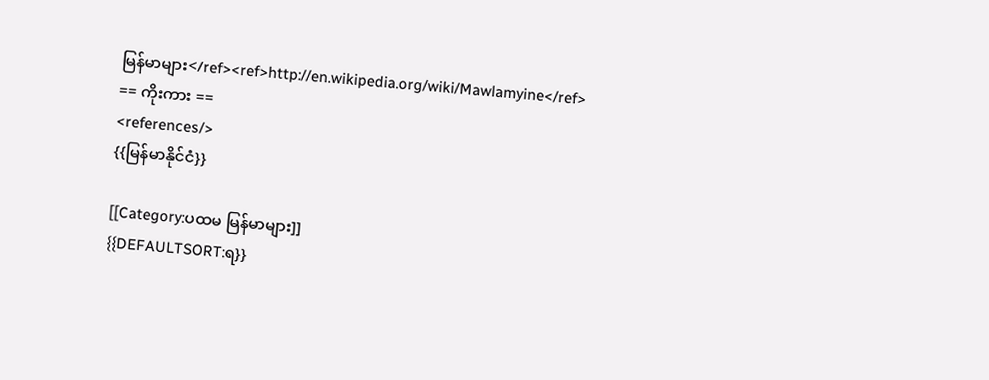မြန်မာများ</ref><ref>http://en.wikipedia.org/wiki/Mawlamyine</ref>
== ကိုးကား ==
<references/>
{{မြန်မာနိုင်ငံ}}

[[Category:ပထမ မြန်မာများ]]
{{DEFAULTSORT:ရ}}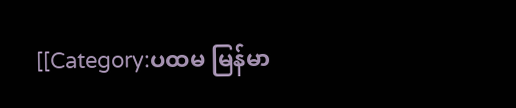[[Category:ပထမ မြန်မာ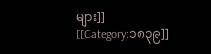များ]]
[[Category:၁၈၃၉]]